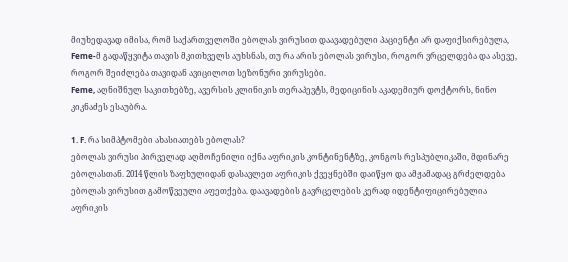მიუხედავად იმისა, რომ საქართველოში ებოლას ვირუსით დაავადებული პაციენტი არ დაფიქსირებულა, Feme-მ გადაწყვიტა თავის მკითხველს აუხსნას, თუ რა არის ებოლას ვირუსი, როგორ ვრცელდება და ასევე, როგორ შეიძლება თავიდან ავიცილოთ სეზონური ვირუსები.
Feme, აღნიშნულ საკითხებზე, ავერსის კლინიკის თერაპევტს, მედიცინის აკადემიურ დოქტორს, ნინო კიკნაძეს ესაუბრა.

1. F. რა სიმპტომები ახასიათებს ებოლას?
ებოლას ვირუსი პირველად აღმოჩენილი იქნა აფრიკის კონტინენტზე, კონგოს რესპუბლიკაში, მდინარე ებოლასთან. 2014 წლის ზაფხულიდან დასავლეთ აფრიკის ქვეყნებში დაიწყო და ამჟამადაც გრძელდება ებოლას ვირუსით გამოწვეული აფეთქება. დაავადების გავრცელების კერად იდენტიფიცირებულია აფრიკის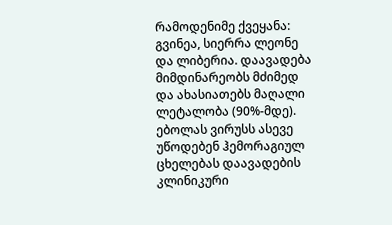რამოდენიმე ქვეყანა: გვინეა, სიერრა ლეონე და ლიბერია. დაავადება მიმდინარეობს მძიმედ და ახასიათებს მაღალი ლეტალობა (90%-მდე). ებოლას ვირუსს ასევე უწოდებენ ჰემორაგიულ ცხელებას დაავადების კლინიკური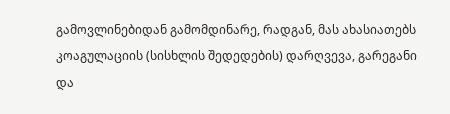გამოვლინებიდან გამომდინარე, რადგან, მას ახასიათებს კოაგულაციის (სისხლის შედედების) დარღვევა, გარეგანი და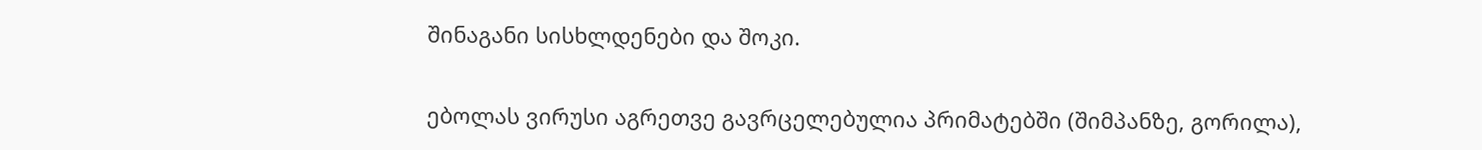შინაგანი სისხლდენები და შოკი.

ებოლას ვირუსი აგრეთვე გავრცელებულია პრიმატებში (შიმპანზე, გორილა),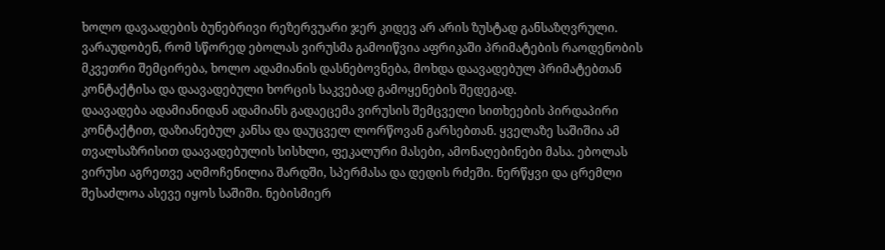ხოლო დავაადების ბუნებრივი რეზერვუარი ჯერ კიდევ არ არის ზუსტად განსაზღვრული. ვარაუდობენ, რომ სწორედ ებოლას ვირუსმა გამოიწვია აფრიკაში პრიმატების რაოდენობის მკვეთრი შემცირება, ხოლო ადამიანის დასნებოვნება, მოხდა დაავადებულ პრიმატებთან კონტაქტისა და დაავადებული ხორცის საკვებად გამოყენების შედეგად.
დაავადება ადამიანიდან ადამიანს გადაეცემა ვირუსის შემცველი სითხეების პირდაპირი კონტაქტით, დაზიანებულ კანსა და დაუცველ ლორწოვან გარსებთან. ყველაზე საშიშია ამ თვალსაზრისით დაავადებულის სისხლი, ფეკალური მასები, ამონაღებინები მასა. ებოლას ვირუსი აგრეთვე აღმოჩენილია შარდში, სპერმასა და დედის რძეში. ნერწყვი და ცრემლი შესაძლოა ასევე იყოს საშიში. ნებისმიერ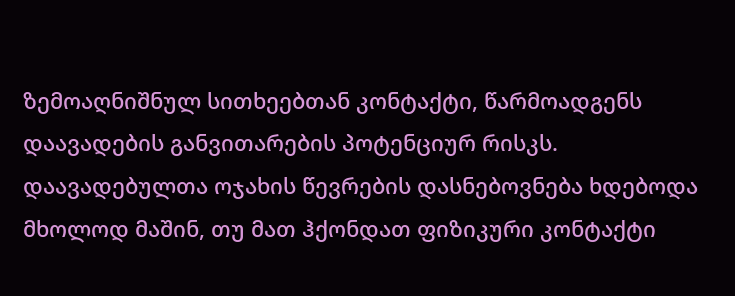ზემოაღნიშნულ სითხეებთან კონტაქტი, წარმოადგენს დაავადების განვითარების პოტენციურ რისკს. დაავადებულთა ოჯახის წევრების დასნებოვნება ხდებოდა მხოლოდ მაშინ, თუ მათ ჰქონდათ ფიზიკური კონტაქტი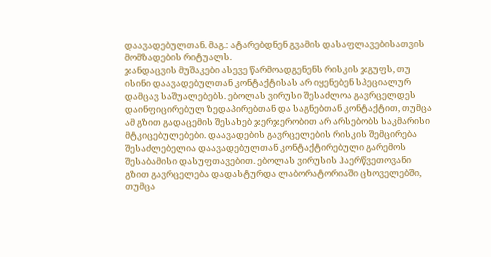დაავადებულთან. მაგ.: ატარებდნენ გვამის დასაფლავებისათვის მომზადების რიტუალს.
ჯანდაცვის მუშაკები ასევე წარმოადგენენს რისკის ჯგუფს, თუ ისინი დაავადებულთან კონტაქტისას არ იყენებენ სპეციალურ დამცავ საშუალებებს. ებოლას ვირუსი შესაძლოა გავრცელდეს დაინფიცირებულ ზედაპირებთან და საგნებთან კონტაქტით, თუმცა ამ გზით გადაცემის შესახებ ჯერჯერობით არ არსებობს საკმარისი მტკიცებულებები. დაავადების გავრცელების რისკის შემცირება შესაძლებელია დაავადებულთან კონტაქტირებული გარემოს შესაბამისი დასუფთავებით. ებოლას ვირუსის ჰაერწვეთოვანი გზით გავრცელება დადასტურდა ლაბორატორიაში ცხოველებში, თუმცა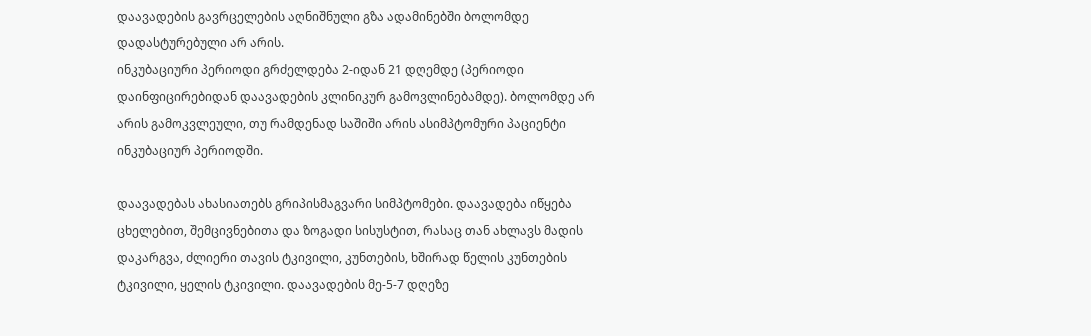დაავადების გავრცელების აღნიშნული გზა ადამინებში ბოლომდე დადასტურებული არ არის.
ინკუბაციური პერიოდი გრძელდება 2-იდან 21 დღემდე (პერიოდი დაინფიცირებიდან დაავადების კლინიკურ გამოვლინებამდე). ბოლომდე არ არის გამოკვლეული, თუ რამდენად საშიში არის ასიმპტომური პაციენტი ინკუბაციურ პერიოდში.

დაავადებას ახასიათებს გრიპისმაგვარი სიმპტომები. დაავადება იწყება ცხელებით, შემცივნებითა და ზოგადი სისუსტით, რასაც თან ახლავს მადის დაკარგვა, ძლიერი თავის ტკივილი, კუნთების, ხშირად წელის კუნთების ტკივილი, ყელის ტკივილი. დაავადების მე-5-7 დღეზე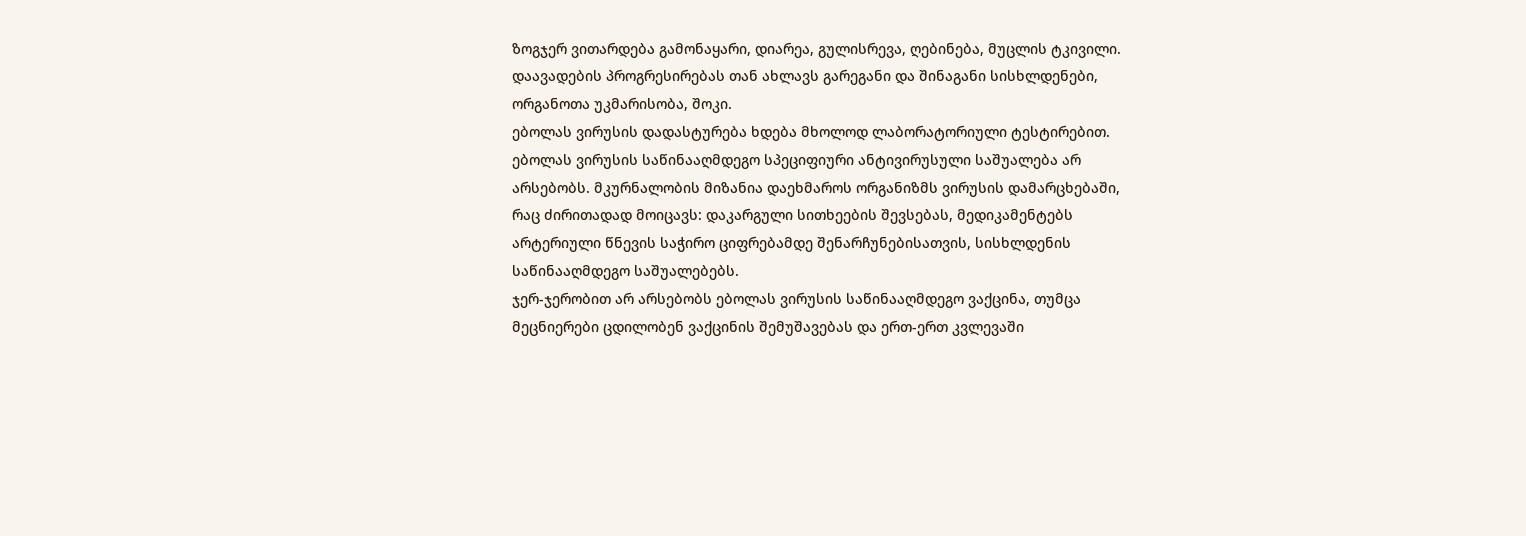ზოგჯერ ვითარდება გამონაყარი, დიარეა, გულისრევა, ღებინება, მუცლის ტკივილი. დაავადების პროგრესირებას თან ახლავს გარეგანი და შინაგანი სისხლდენები, ორგანოთა უკმარისობა, შოკი.
ებოლას ვირუსის დადასტურება ხდება მხოლოდ ლაბორატორიული ტესტირებით.
ებოლას ვირუსის საწინააღმდეგო სპეციფიური ანტივირუსული საშუალება არ არსებობს. მკურნალობის მიზანია დაეხმაროს ორგანიზმს ვირუსის დამარცხებაში, რაც ძირითადად მოიცავს: დაკარგული სითხეების შევსებას, მედიკამენტებს არტერიული წნევის საჭირო ციფრებამდე შენარჩუნებისათვის, სისხლდენის საწინააღმდეგო საშუალებებს.
ჯერ-ჯერობით არ არსებობს ებოლას ვირუსის საწინააღმდეგო ვაქცინა, თუმცა მეცნიერები ცდილობენ ვაქცინის შემუშავებას და ერთ-ერთ კვლევაში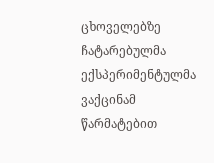ცხოველებზე ჩატარებულმა ექსპერიმენტულმა ვაქცინამ წარმატებით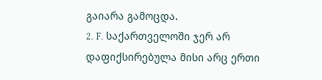გაიარა გამოცდა.
2. F. საქართველოში ჯერ არ დაფიქსირებულა მისი არც ერთი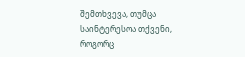შემთხვევა, თუმცა საინტერესოა თქვენი, როგორც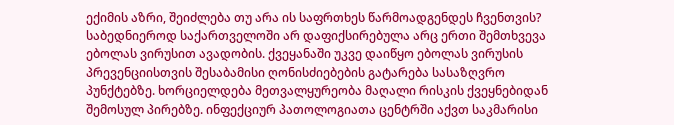ექიმის აზრი, შეიძლება თუ არა ის საფრთხეს წარმოადგენდეს ჩვენთვის?
საბედნიეროდ საქართველოში არ დაფიქსირებულა არც ერთი შემთხვევა ებოლას ვირუსით ავადობის. ქვეყანაში უკვე დაიწყო ებოლას ვირუსის პრევენციისთვის შესაბამისი ღონისძიებების გატარება სასაზღვრო პუნქტებზე. ხორციელდება მეთვალყურეობა მაღალი რისკის ქვეყნებიდან შემოსულ პირებზე. ინფექციურ პათოლოგიათა ცენტრში აქვთ საკმარისი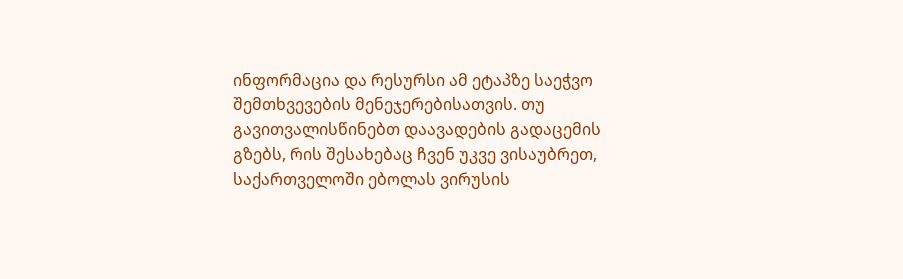ინფორმაცია და რესურსი ამ ეტაპზე საეჭვო შემთხვევების მენეჯერებისათვის. თუ გავითვალისწინებთ დაავადების გადაცემის გზებს, რის შესახებაც ჩვენ უკვე ვისაუბრეთ, საქართველოში ებოლას ვირუსის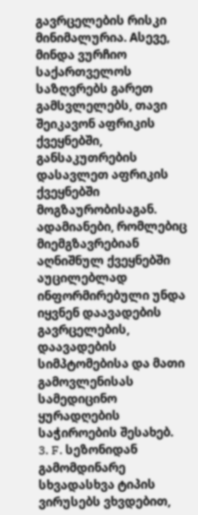გავრცელების რისკი მინიმალურია. Aსევე, მინდა ვურჩიო საქართველოს საზღვრებს გარეთ გამსვლელებს, თავი შეიკავონ აფრიკის ქვეყნებში, განსაკუთრების დასავლეთ აფრიკის ქვეყნებში მოგზაურობისაგან. ადამიანები, რომლებიც მიემგზავრებიან აღნიშნულ ქვეყნებში აუცილებლად ინფორმირებული უნდა იყვნენ დაავადების გავრცელების, დაავადების სიმპტომებისა და მათი გამოვლენისას სამედიცინო ყურადღების საჭიროების შესახებ.
3. F. სეზონიდან გამომდინარე სხვადასხვა ტიპის ვირუსებს ვხვდებით,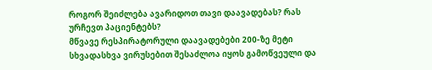როგორ შეიძლება ავარიდოთ თავი დაავადებას? რას ურჩევთ პაციენტებს?
მწვავე რესპირატორული დაავადებები 200-ზე მეტი სხვადასხვა ვირუსებით შესაძლოა იყოს გამოწვეული და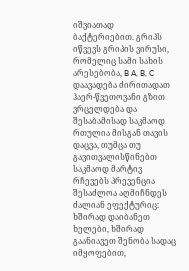იშვიათად ბაქტერიებით. გრიპს იწვევს გრიპის ვირუსი, რომელიც სამი სახის არესებობა, B A, B, C დაავადება ძირითადათ ჰაერ-წვეთოვანი გზით ვრცელდება და შესაბამისად საკმაოდ რთულია მისგან თავის დაცვა, თუმცა თუ გავითვალისწინებთ საკმაოდ მარტივ რჩევებს პრევენცია შესაძლოა აღმიჩნდეს ძალიან ეფექტურიც: ხშირად დაიბანეთ ხელები, ხშირად გაანიავეთ შენობა სადაც იმყოფებით,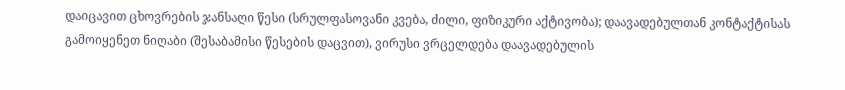დაიცავით ცხოვრების ჯანსაღი წესი (სრულფასოვანი კვება, ძილი, ფიზიკური აქტივობა); დაავადებულთან კონტაქტისას გამოიყენეთ ნიღაბი (შესაბამისი წესების დაცვით), ვირუსი ვრცელდება დაავადებულის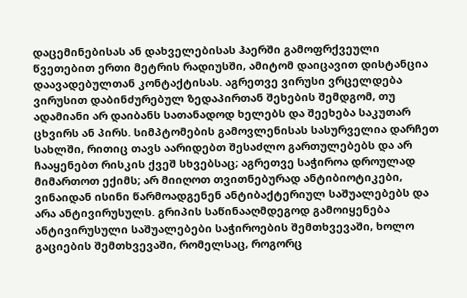დაცემინებისას ან დახველებისას ჰაერში გამოფრქვეული წვეთებით ერთი მეტრის რადიუსში, ამიტომ დაიცავით დისტანცია დაავადებულთან კონტაქტისას. აგრეთვე ვირუსი ვრცელდება ვირუსით დაბინძურებულ ზედაპირთან შეხების შემდგომ, თუ ადამიანი არ დაიბანს სათანადოდ ხელებს და შეეხება საკუთარ ცხვირს ან პირს. სიმპტომების გამოვლენისას სასურველია დარჩეთ სახლში, რითიც თავს აარიდებთ შესაძლო გართულებებს და არ ჩააყენებთ რისკის ქვეშ სხვებსაც; აგრეთვე საჭიროა დროულად მიმართოთ ექიმს; არ მიიღოთ თვითნებურად ანტიბიოტიკები, ვინაიდან ისინი წარმოადგენენ ანტიბაქტერიულ საშუალებებს და არა ანტივირუსულს. გრიპის საწინააღმდეგოდ გამოიყენება ანტივირუსული საშუალებები საჭიროების შემთხვევაში, ხოლო გაციების შემთხვევაში, რომელსაც, როგორც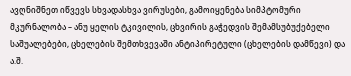ავღნიშნეთ იწვევს სხვადასხვა ვირუსები, გამოიყენება სიმპტომური მკურნალობა – ანუ ყელის ტკივილის, ცხვირის გაჭედვის შემამსუბუქებელი საშუალებები, ცხელების შემთხვევაში ანტიპირეტული (ცხელების დამწევი) და ა.შ.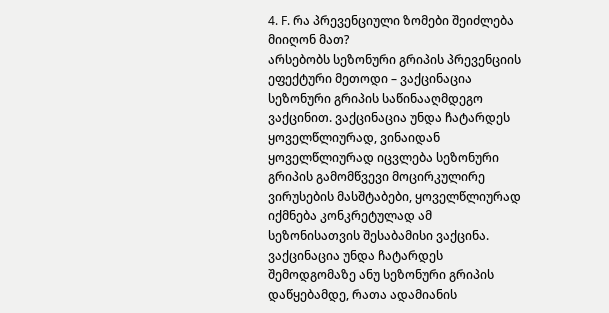4. F. რა პრევენციული ზომები შეიძლება მიიღონ მათ?
არსებობს სეზონური გრიპის პრევენციის ეფექტური მეთოდი – ვაქცინაცია სეზონური გრიპის საწინააღმდეგო ვაქცინით. ვაქცინაცია უნდა ჩატარდეს ყოველწლიურად, ვინაიდან ყოველწლიურად იცვლება სეზონური გრიპის გამომწვევი მოცირკულირე ვირუსების მასშტაბები, ყოველწლიურად იქმნება კონკრეტულად ამ სეზონისათვის შესაბამისი ვაქცინა. ვაქცინაცია უნდა ჩატარდეს შემოდგომაზე ანუ სეზონური გრიპის დაწყებამდე, რათა ადამიანის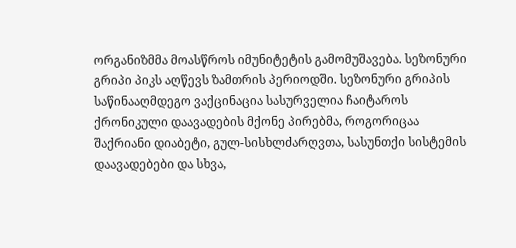ორგანიზმმა მოასწროს იმუნიტეტის გამომუშავება. სეზონური გრიპი პიკს აღწევს ზამთრის პერიოდში. სეზონური გრიპის საწინააღმდეგო ვაქცინაცია სასურველია ჩაიტაროს ქრონიკული დაავადების მქონე პირებმა, როგორიცაა შაქრიანი დიაბეტი, გულ-სისხლძარღვთა, სასუნთქი სისტემის დაავადებები და სხვა,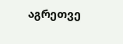აგრეთვე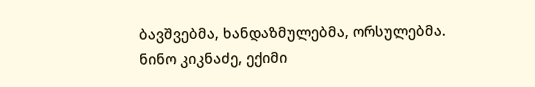ბავშვებმა, ხანდაზმულებმა, ორსულებმა.
ნინო კიკნაძე, ექიმი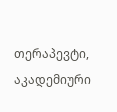თერაპევტი, აკადემიური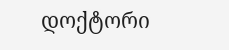დოქტორი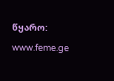წყარო: www.feme.ge